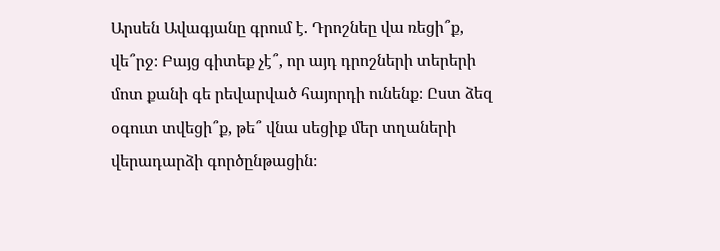Արսեն Ավագյանը գրում է. Դրոշնեը վա ռեցի՞ք, վե՞րջ։ Բայց գիտեք չէ՞, որ այդ դրոշների տերերի մոտ քանի գե րեվարված հայորդի ունենք։ Ըստ ձեզ օգուտ տվեցի՞ք, թե՞ վնա սեցիք մեր տղաների վերադարձի գործընթացին։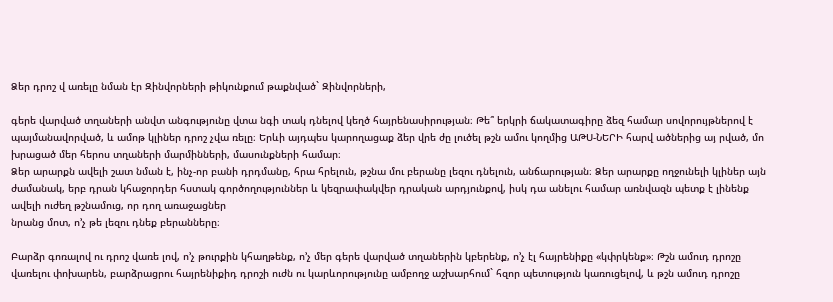Ձեր դրոշ վ առելը նման էր Զինվորների թիկունքում թաքնված` Զինվորների,

գերե վարված տղաների անվտ անգությունը վտա նգի տակ դնելով կեղծ հայրենասիրության։ Թե՞ երկրի ճակատագիրը ձեզ համար սովորույթներով է պայմանավորված, և ամոթ կլիներ դրոշ չվա ռելը։ Երևի այդպես կարողացաք ձեր վրե ժը լուծել թշն ամու կողմից ԱԹՍ-ՆԵՐԻ հարվ ածներից այ րված, մո խրացած մեր հերոս տղաների մարմինների, մասունքների համար։
Ձեր արարքն ավելի շատ նման է, ինչ-որ բանի դրդմանը, հրա հրելուն, թշնա մու բերանը լեզու դնելուն, անճարության։ Ձեր արարքը ողջունելի կլիներ այն ժամանակ, երբ դրան կհաջորդեր հստակ գործողություններ և կեզրափակվեր դրական արդյունքով, իսկ դա անելու համար առնվազն պետք է լինենք ավելի ուժեղ թշնամուց, որ դող առաջացներ
նրանց մոտ, ո’չ թե լեզու դնեք բերանները։

Բարձր գոռալով ու դրոշ վառե լով, ո’չ թուրքին կհաղթենք, ո’չ մեր գերե վարված տղաներին կբերենք, ո’չ էլ հայրենիքը «կփրկենք»։ Թշն ամուդ դրոշը վառելու փոխարեն, բարձրացրու հայրենիքիդ դրոշի ուժն ու կարևորությունը ամբողջ աշխարհում` հզոր պետություն կառուցելով, և թշն ամուդ դրոշը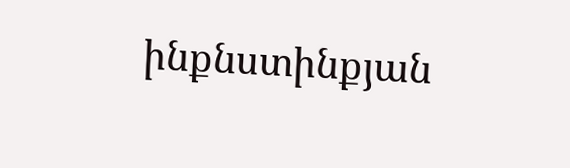ինքնստինքյան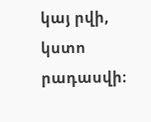կայ րվի, կստո րադասվի։